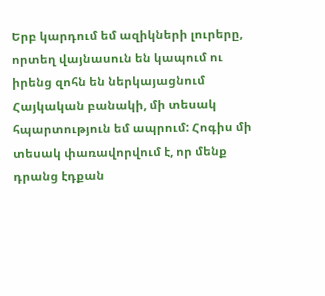Երբ կարդում եմ ազիկների լուրերը, որտեղ վայնասուն են կապում ու իրենց զոհն են ներկայացնում Հայկական բանակի, մի տեսակ հպարտություն եմ ապրում: Հոգիս մի տեսակ փառավորվում է, որ մենք դրանց էդքան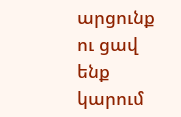արցունք ու ցավ ենք կարում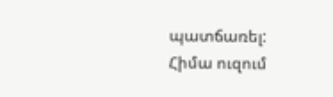պատճառել:
Հիմա ուզում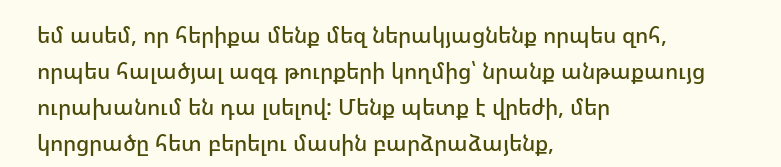եմ ասեմ, որ հերիքա մենք մեզ ներակյացնենք որպես զոհ, որպես հալածյալ ազգ թուրքերի կողմից՝ նրանք անթաքաույց ուրախանում են դա լսելով: Մենք պետք է վրեժի, մեր կորցրածը հետ բերելու մասին բարձրաձայենք,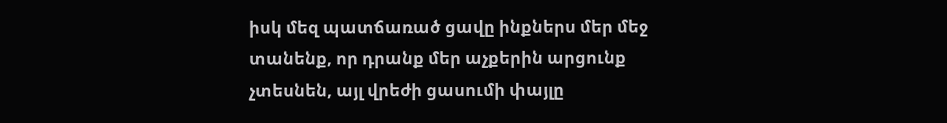իսկ մեզ պատճառած ցավը ինքներս մեր մեջ տանենք, որ դրանք մեր աչքերին արցունք չտեսնեն, այլ վրեժի ցասումի փայլը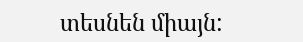տեսնեն միայն: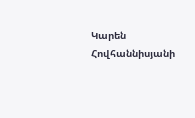Կարեն Հովհաննիսյանի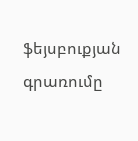ֆեյսբուքյան գրառումը